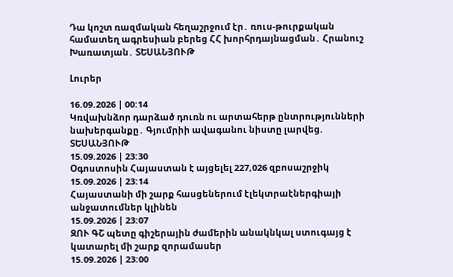Դա կոշտ ռազմական հեղաշրջում էր․ ռուս-թուրքական համատեղ ագրեսիան բերեց ՀՀ խորհրդայնացման․ Հրանուշ Խառատյան․ ՏԵՍԱՆՅՈՒԹ

Լուրեր

16.09.2026 | 00:14
Կռվախնձոր դարձած դուռն ու արտահերթ ընտրությունների նախերգանքը․ Գյումրիի ավագանու նիստը լարվեց. ՏԵՍԱՆՅՈՒԹ
15.09.2026 | 23:30
Օգոստոսին Հայաստան է այցելել 227,026 զբոսաշրջիկ
15.09.2026 | 23:14
Հայաստանի մի շարք հասցեներում էլեկտրաէներգիայի անջատումներ կլինեն
15.09.2026 | 23:07
ԶՈՒ ԳՇ պետը գիշերային ժամերին անակնկալ ստուգայց է կատարել մի շարք զորամասեր
15.09.2026 | 23:00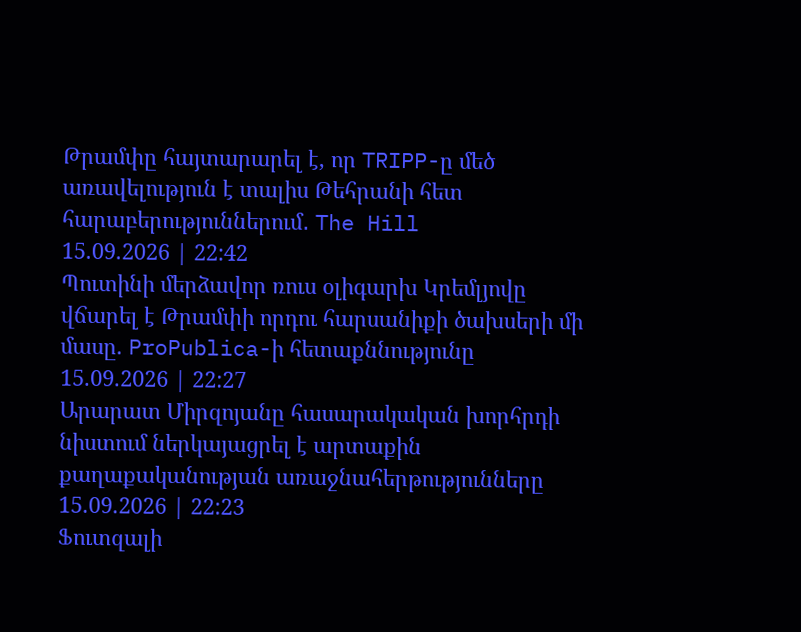Թրամփը հայտարարել է, որ TRIPP-ը մեծ առավելություն է տալիս Թեհրանի հետ հարաբերություններում․ The Hill
15.09.2026 | 22:42
Պուտինի մերձավոր ռուս օլիգարխ Կրեմլյովը վճարել է Թրամփի որդու հարսանիքի ծախսերի մի մասը. ProPublica-ի հետաքննությունը
15.09.2026 | 22:27
Արարատ Միրզոյանը հասարակական խորհրդի նիստում ներկայացրել է արտաքին քաղաքականության առաջնահերթությունները
15.09.2026 | 22:23
Ֆուտզալի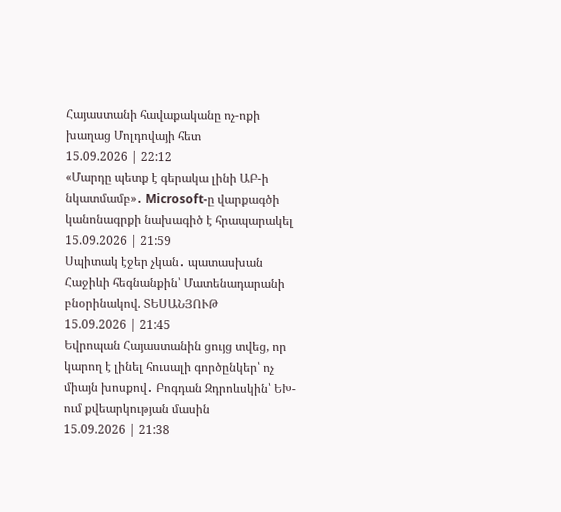Հայաստանի հավաքականը ոչ-ոքի խաղաց Մոլդովայի հետ
15.09.2026 | 22:12
«Մարդը պետք է գերակա լինի ԱԲ-ի նկատմամբ»․ Microsoft-ը վարքագծի կանոնագրքի նախագիծ է հրապարակել
15.09.2026 | 21:59
Սպիտակ էջեր չկան․ պատասխան Հաջիևի հեգնանքին՝ Մատենադարանի բնօրինակով. ՏԵՍԱՆՅՈՒԹ
15.09.2026 | 21:45
Եվրոպան Հայաստանին ցույց տվեց, որ կարող է լինել հուսալի գործընկեր՝ ոչ միայն խոսքով․ Բոգդան Զդրոևսկին՝ ԵԽ-ում քվեարկության մասին
15.09.2026 | 21:38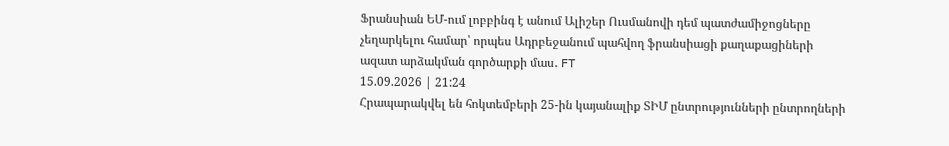Ֆրանսիան ԵՄ-ում լոբբինգ է անում Ալիշեր Ուսմանովի դեմ պատժամիջոցները չեղարկելու համար՝ որպես Ադրբեջանում պահվող ֆրանսիացի քաղաքացիների ազատ արձակման գործարքի մաս․ FT
15.09.2026 | 21:24
Հրապարակվել են հոկտեմբերի 25-ին կայանալիք ՏԻՄ ընտրությունների ընտրողների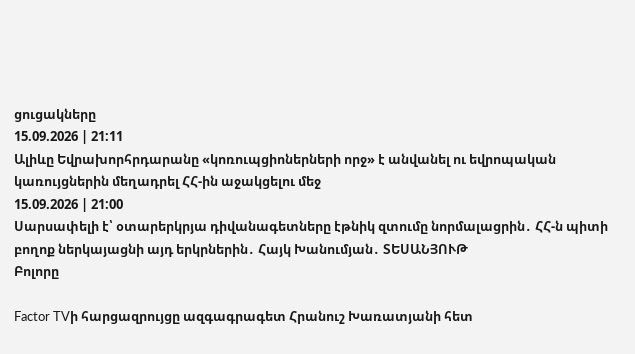ցուցակները
15.09.2026 | 21:11
Ալիևը Եվրախորհրդարանը «կոռուպցիոներների որջ» է անվանել ու եվրոպական կառույցներին մեղադրել ՀՀ-ին աջակցելու մեջ
15.09.2026 | 21:00
Սարսափելի է՝ օտարերկրյա դիվանագետները էթնիկ զտումը նորմալացրին․ ՀՀ-ն պիտի բողոք ներկայացնի այդ երկրներին․ Հայկ Խանումյան․ ՏԵՍԱՆՅՈՒԹ
Բոլորը

Factor TVի հարցազրույցը ազգագրագետ Հրանուշ Խառատյանի հետ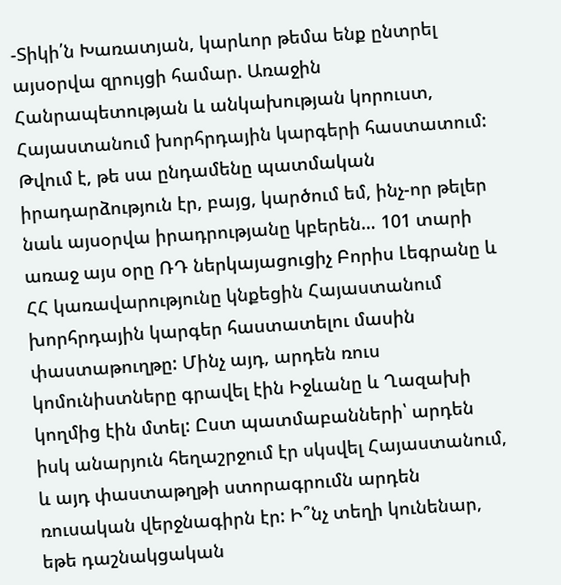-Տիկի՛ն Խառատյան, կարևոր թեմա ենք ընտրել այսօրվա զրույցի համար. Առաջին Հանրապետության և անկախության կորուստ, Հայաստանում խորհրդային կարգերի հաստատում: Թվում է, թե սա ընդամենը պատմական իրադարձություն էր, բայց, կարծում եմ, ինչ-որ թելեր նաև այսօրվա իրադրությանը կբերեն… 101 տարի առաջ այս օրը ՌԴ ներկայացուցիչ Բորիս Լեգրանը և ՀՀ կառավարությունը կնքեցին Հայաստանում խորհրդային կարգեր հաստատելու մասին փաստաթուղթը: Մինչ այդ, արդեն ռուս կոմունիստները գրավել էին Իջևանը և Ղազախի կողմից էին մտել: Ըստ պատմաբանների՝ արդեն իսկ անարյուն հեղաշրջում էր սկսվել Հայաստանում, և այդ փաստաթղթի ստորագրումն արդեն ռուսական վերջնագիրն էր: Ի՞նչ տեղի կունենար, եթե դաշնակցական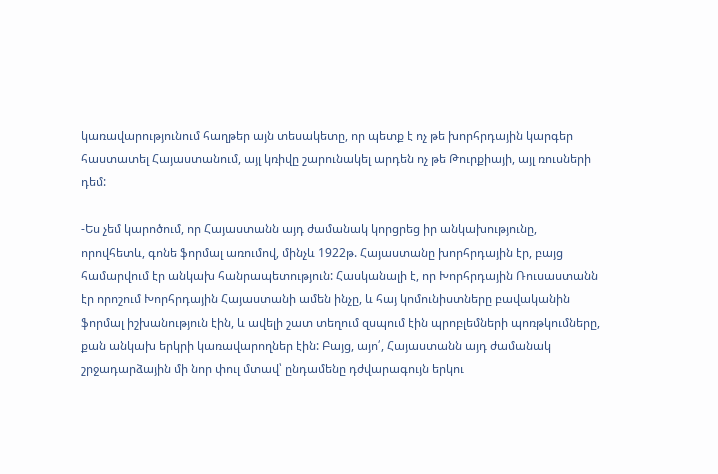կառավարությունում հաղթեր այն տեսակետը, որ պետք է ոչ թե խորհրդային կարգեր հաստատել Հայաստանում, այլ կռիվը շարունակել արդեն ոչ թե Թուրքիայի, այլ ռուսների դեմ:

-Ես չեմ կարոծում, որ Հայաստանն այդ ժամանակ կորցրեց իր անկախությունը, որովհետև, գոնե ֆորմալ առումով, մինչև 1922թ. Հայաստանը խորհրդային էր, բայց համարվում էր անկախ հանրապետություն: Հասկանալի է, որ Խորհրդային Ռուսաստանն էր որոշում Խորհրդային Հայաստանի ամեն ինչը, և հայ կոմունիստները բավականին ֆորմալ իշխանություն էին, և ավելի շատ տեղում զսպում էին պրոբլեմների պոռթկումները, քան անկախ երկրի կառավարողներ էին: Բայց, այո՛, Հայաստանն այդ ժամանակ շրջադարձային մի նոր փուլ մտավ՝ ընդամենը դժվարագույն երկու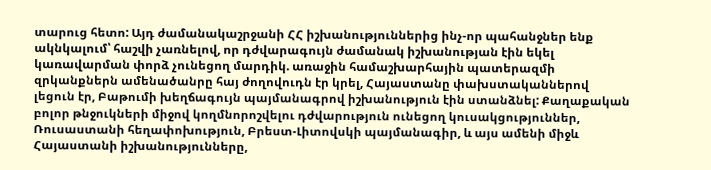տարուց հետո: Այդ ժամանակաշրջանի ՀՀ իշխանություններից ինչ-որ պահանջներ ենք ակնկալում՝ հաշվի չառնելով, որ դժվարագույն ժամանակ իշխանության էին եկել կառավարման փորձ չունեցող մարդիկ. առաջին համաշխարհային պատերազմի զրկանքներն ամենածանրը հայ ժողովուդն էր կրել, Հայաստանը փախստականներով լեցուն էր, Բաթումի խեղճագույն պայմանագրով իշխանություն էին ստանձնել: Քաղաքական բոլոր թնջուկների միջով կողմնորոշվելու դժվարություն ունեցող կուսակցություններ, Ռուսաստանի հեղափոխություն, Բրեստ-Լիտովսկի պայմանագիր, և այս ամենի միջև Հայաստանի իշխանությունները,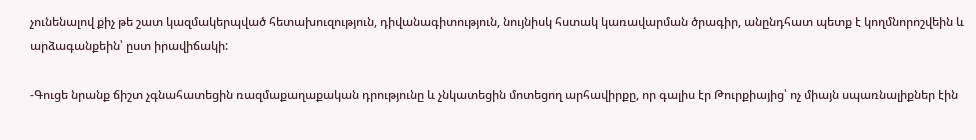չունենալով քիչ թե շատ կազմակերպված հետախուզություն, դիվանագիտություն, նույնիսկ հստակ կառավարման ծրագիր, անընդհատ պետք է կողմնորոշվեին և արձագանքեին՝ ըստ իրավիճակի:

-Գուցե նրանք ճիշտ չգնահատեցին ռազմաքաղաքական դրությունը և չնկատեցին մոտեցող արհավիրքը, որ գալիս էր Թուրքիայից՝ ոչ միայն սպառնալիքներ էին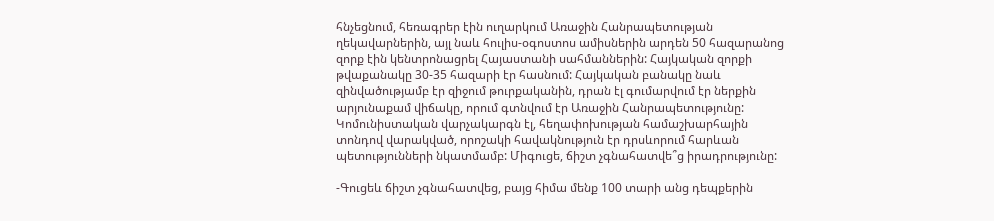հնչեցնում, հեռագրեր էին ուղարկում Առաջին Հանրապետության ղեկավարներին, այլ նաև հուլիս-օգոստոս ամիսներին արդեն 50 հազարանոց զորք էին կենտրոնացրել Հայաստանի սահմաններին: Հայկական զորքի թվաքանակը 30-35 հազարի էր հասնում: Հայկական բանակը նաև զինվածությամբ էր զիջում թուրքականին, դրան էլ գումարվում էր ներքին արյունաքամ վիճակը, որում գտնվում էր Առաջին Հանրապետությունը: Կոմունիստական վարչակարգն էլ, հեղափոխության համաշխարհային տոնդով վարակված, որոշակի հավակնություն էր դրսևորում հարևան պետությունների նկատմամբ: Միգուցե, ճիշտ չգնահատվե՞ց իրադրությունը:

-Գուցեև ճիշտ չգնահատվեց, բայց հիմա մենք 100 տարի անց դեպքերին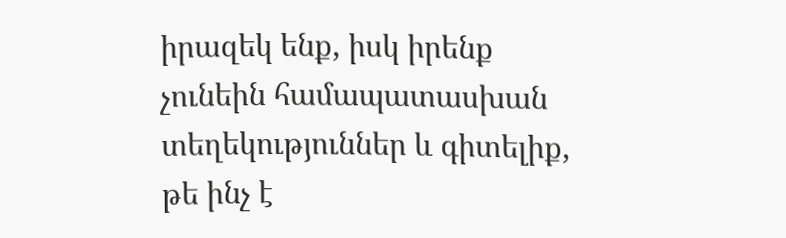իրազեկ ենք, իսկ իրենք չունեին համապատասխան տեղեկություններ և գիտելիք, թե ինչ է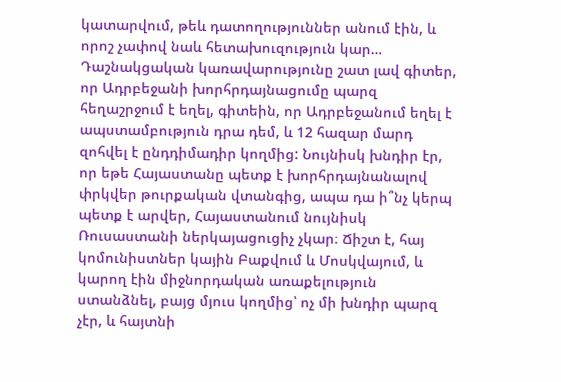կատարվում, թեև դատողություններ անում էին, և որոշ չափով նաև հետախուզություն կար… Դաշնակցական կառավարությունը շատ լավ գիտեր, որ Ադրբեջանի խորհրդայնացումը պարզ հեղաշրջում է եղել, գիտեին, որ Ադրբեջանում եղել է ապստամբություն դրա դեմ, և 12 հազար մարդ զոհվել է ընդդիմադիր կողմից: Նույնիսկ խնդիր էր, որ եթե Հայաստանը պետք է խորհրդայնանալով փրկվեր թուրքական վտանգից, ապա դա ի՞նչ կերպ պետք է արվեր, Հայաստանում նույնիսկ Ռուսաստանի ներկայացուցիչ չկար։ Ճիշտ է, հայ կոմունիստներ կային Բաքվում և Մոսկվայում, և կարող էին միջնորդական առաքելություն ստանձնել, բայց մյուս կողմից՝ ոչ մի խնդիր պարզ չէր, և հայտնի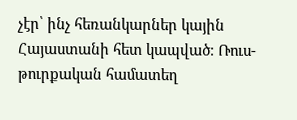չէր՝ ինչ հեռանկարներ կային Հայաստանի հետ կապված։ Ռուս-թուրքական համատեղ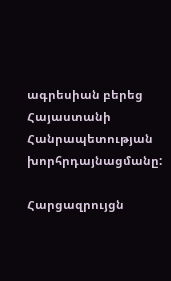ագրեսիան բերեց Հայաստանի Հանրապետության խորհրդայնացմանը:

Հարցազրույցն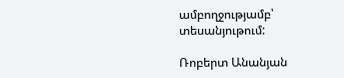ամբողջությամբ՝ տեսանյութում:

Ռոբերտ Անանյան